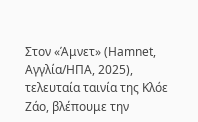Στον «Άμνετ» (Hamnet, Αγγλία/ΗΠΑ, 2025), τελευταία ταινία της Κλόε Ζάο, βλέπουμε την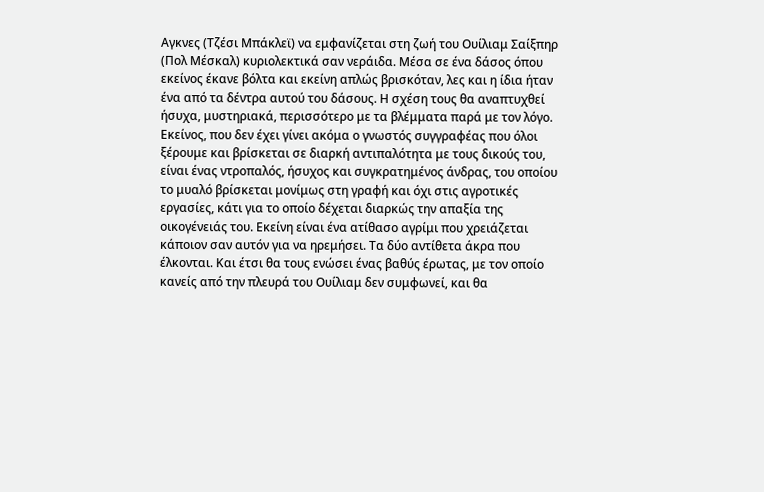Αγκνες (Τζέσι Μπάκλεϊ) να εμφανίζεται στη ζωή του Ουίλιαμ Σαίξπηρ (Πολ Μέσκαλ) κυριολεκτικά σαν νεράιδα. Μέσα σε ένα δάσος όπου εκείνος έκανε βόλτα και εκείνη απλώς βρισκόταν, λες και η ίδια ήταν ένα από τα δέντρα αυτού του δάσους. Η σχέση τους θα αναπτυχθεί ήσυχα, μυστηριακά, περισσότερο με τα βλέμματα παρά με τον λόγο. Εκείνος, που δεν έχει γίνει ακόμα ο γνωστός συγγραφέας που όλοι ξέρουμε και βρίσκεται σε διαρκή αντιπαλότητα με τους δικούς του, είναι ένας ντροπαλός, ήσυχος και συγκρατημένος άνδρας, του οποίου το μυαλό βρίσκεται μονίμως στη γραφή και όχι στις αγροτικές εργασίες, κάτι για το οποίο δέχεται διαρκώς την απαξία της οικογένειάς του. Εκείνη είναι ένα ατίθασο αγρίμι που χρειάζεται κάποιον σαν αυτόν για να ηρεμήσει. Τα δύο αντίθετα άκρα που έλκονται. Και έτσι θα τους ενώσει ένας βαθύς έρωτας, με τον οποίο κανείς από την πλευρά του Ουίλιαμ δεν συμφωνεί, και θα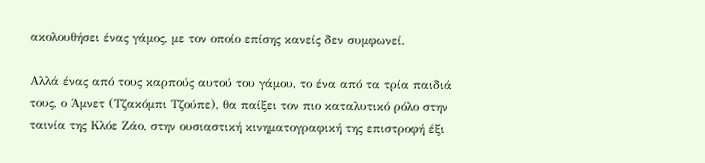ακολουθήσει ένας γάμος, με τον οποίο επίσης κανείς δεν συμφωνεί.

Αλλά ένας από τους καρπούς αυτού του γάμου, το ένα από τα τρία παιδιά τους, ο Άμνετ (Τζακόμπι Τζούπε), θα παίξει τον πιο καταλυτικό ρόλο στην ταινία της Κλόε Ζάο, στην ουσιαστική κινηματογραφική της επιστροφή έξι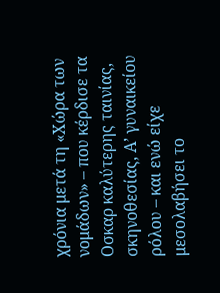χρόνια μετά τη «Χώρα των νομάδων» – που κέρδισε τα Οσκαρ καλύτερης ταινίας, σκηνοθεσίας, Α’ γυναικείου ρόλου – και ενώ είχε μεσολαβήσει το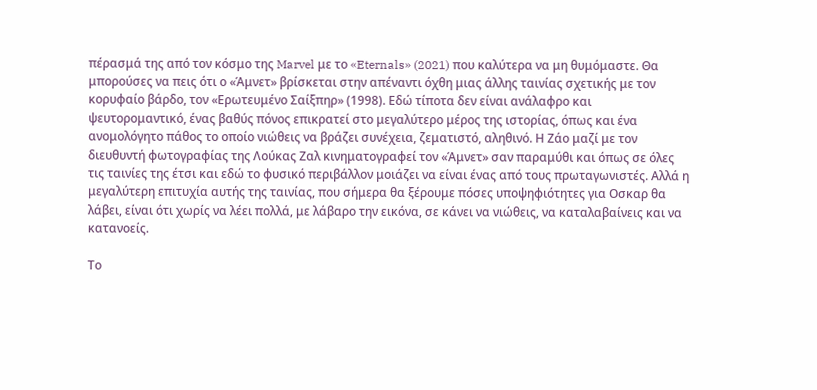πέρασμά της από τον κόσμο της Marvel με το «Eternals» (2021) που καλύτερα να μη θυμόμαστε. Θα μπορούσες να πεις ότι ο «Άμνετ» βρίσκεται στην απέναντι όχθη μιας άλλης ταινίας σχετικής με τον κορυφαίο βάρδο, τον «Ερωτευμένο Σαίξπηρ» (1998). Εδώ τίποτα δεν είναι ανάλαφρο και ψευτορομαντικό, ένας βαθύς πόνος επικρατεί στο μεγαλύτερο μέρος της ιστορίας, όπως και ένα ανομολόγητο πάθος το οποίο νιώθεις να βράζει συνέχεια, ζεματιστό, αληθινό. Η Ζάο μαζί με τον διευθυντή φωτογραφίας της Λούκας Ζαλ κινηματογραφεί τον «Άμνετ» σαν παραμύθι και όπως σε όλες τις ταινίες της έτσι και εδώ το φυσικό περιβάλλον μοιάζει να είναι ένας από τους πρωταγωνιστές. Αλλά η μεγαλύτερη επιτυχία αυτής της ταινίας, που σήμερα θα ξέρουμε πόσες υποψηφιότητες για Οσκαρ θα λάβει, είναι ότι χωρίς να λέει πολλά, με λάβαρο την εικόνα, σε κάνει να νιώθεις, να καταλαβαίνεις και να κατανοείς.

Το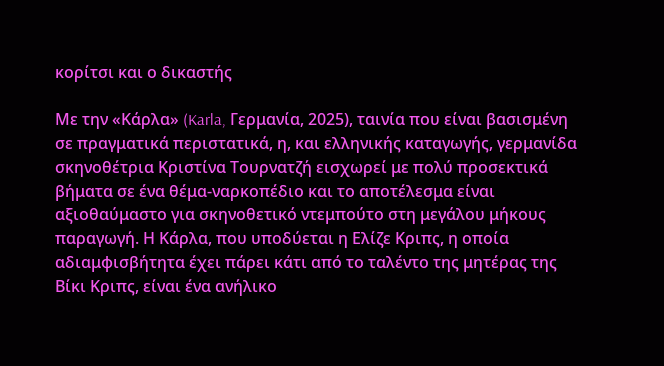κορίτσι και ο δικαστής

Με την «Κάρλα» (Karla, Γερμανία, 2025), ταινία που είναι βασισμένη σε πραγματικά περιστατικά, η, και ελληνικής καταγωγής, γερμανίδα σκηνοθέτρια Κριστίνα Τουρνατζή εισχωρεί με πολύ προσεκτικά βήματα σε ένα θέμα-ναρκοπέδιο και το αποτέλεσμα είναι αξιοθαύμαστο για σκηνοθετικό ντεμπούτο στη μεγάλου μήκους παραγωγή. Η Κάρλα, που υποδύεται η Ελίζε Κριπς, η οποία αδιαμφισβήτητα έχει πάρει κάτι από το ταλέντο της μητέρας της Βίκι Κριπς, είναι ένα ανήλικο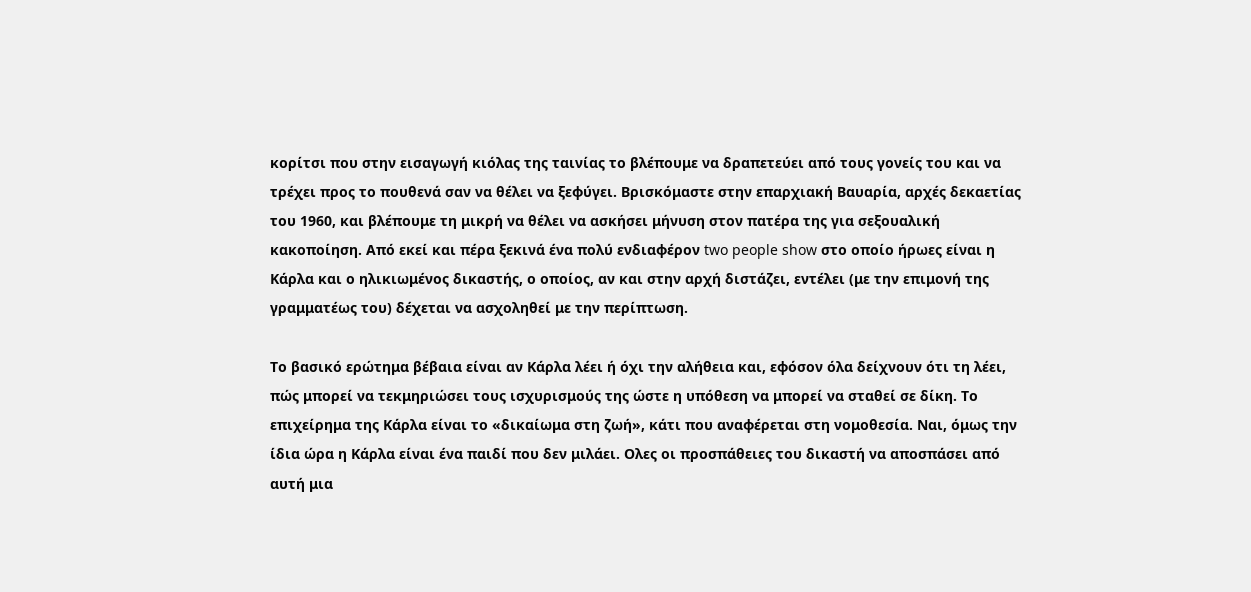κορίτσι που στην εισαγωγή κιόλας της ταινίας το βλέπουμε να δραπετεύει από τους γονείς του και να τρέχει προς το πουθενά σαν να θέλει να ξεφύγει. Βρισκόμαστε στην επαρχιακή Βαυαρία, αρχές δεκαετίας του 1960, και βλέπουμε τη μικρή να θέλει να ασκήσει μήνυση στον πατέρα της για σεξουαλική κακοποίηση. Από εκεί και πέρα ξεκινά ένα πολύ ενδιαφέρον two people show στο οποίο ήρωες είναι η Κάρλα και ο ηλικιωμένος δικαστής, ο οποίος, αν και στην αρχή διστάζει, εντέλει (με την επιμονή της γραμματέως του) δέχεται να ασχοληθεί με την περίπτωση.

Το βασικό ερώτημα βέβαια είναι αν Κάρλα λέει ή όχι την αλήθεια και, εφόσον όλα δείχνουν ότι τη λέει, πώς μπορεί να τεκμηριώσει τους ισχυρισμούς της ώστε η υπόθεση να μπορεί να σταθεί σε δίκη. Το επιχείρημα της Κάρλα είναι το «δικαίωμα στη ζωή», κάτι που αναφέρεται στη νομοθεσία. Ναι, όμως την ίδια ώρα η Κάρλα είναι ένα παιδί που δεν μιλάει. Ολες οι προσπάθειες του δικαστή να αποσπάσει από αυτή μια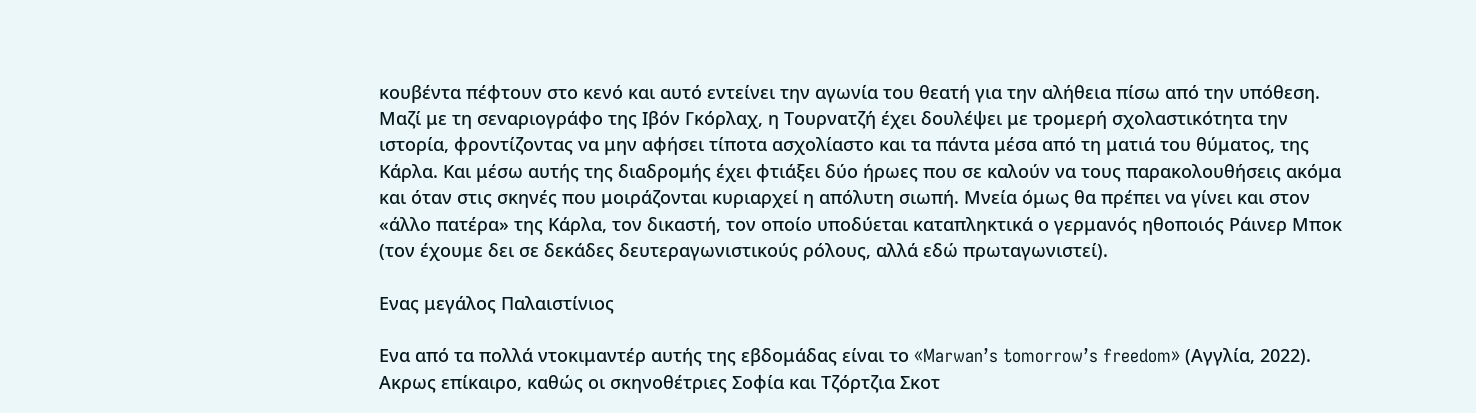κουβέντα πέφτουν στο κενό και αυτό εντείνει την αγωνία του θεατή για την αλήθεια πίσω από την υπόθεση. Μαζί με τη σεναριογράφο της Ιβόν Γκόρλαχ, η Τουρνατζή έχει δουλέψει με τρομερή σχολαστικότητα την ιστορία, φροντίζοντας να μην αφήσει τίποτα ασχολίαστο και τα πάντα μέσα από τη ματιά του θύματος, της Κάρλα. Και μέσω αυτής της διαδρομής έχει φτιάξει δύο ήρωες που σε καλούν να τους παρακολουθήσεις ακόμα και όταν στις σκηνές που μοιράζονται κυριαρχεί η απόλυτη σιωπή. Μνεία όμως θα πρέπει να γίνει και στον «άλλο πατέρα» της Κάρλα, τον δικαστή, τον οποίο υποδύεται καταπληκτικά ο γερμανός ηθοποιός Ράινερ Μποκ (τον έχουμε δει σε δεκάδες δευτεραγωνιστικούς ρόλους, αλλά εδώ πρωταγωνιστεί).

Ενας μεγάλος Παλαιστίνιος

Ενα από τα πολλά ντοκιμαντέρ αυτής της εβδομάδας είναι το «Marwan’s tomorrow’s freedom» (Αγγλία, 2022). Ακρως επίκαιρο, καθώς oι σκηνοθέτριες Σοφία και Τζόρτζια Σκοτ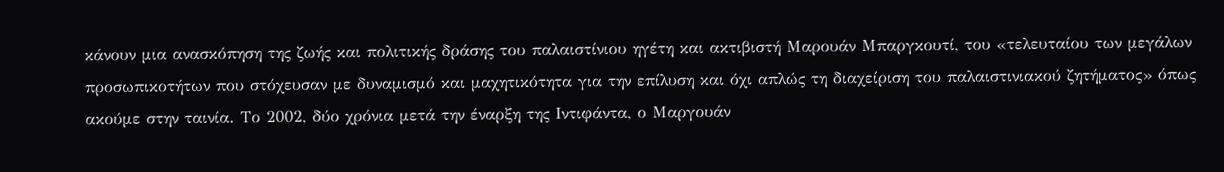κάνουν μια ανασκόπηση της ζωής και πολιτικής δράσης του παλαιστίνιου ηγέτη και ακτιβιστή Μαρουάν Μπαργκουτί, του «τελευταίου των μεγάλων προσωπικοτήτων που στόχευσαν με δυναμισμό και μαχητικότητα για την επίλυση και όχι απλώς τη διαχείριση του παλαιστινιακού ζητήματος» όπως ακούμε στην ταινία. Το 2002, δύο χρόνια μετά την έναρξη της Ιντιφάντα, ο Μαργουάν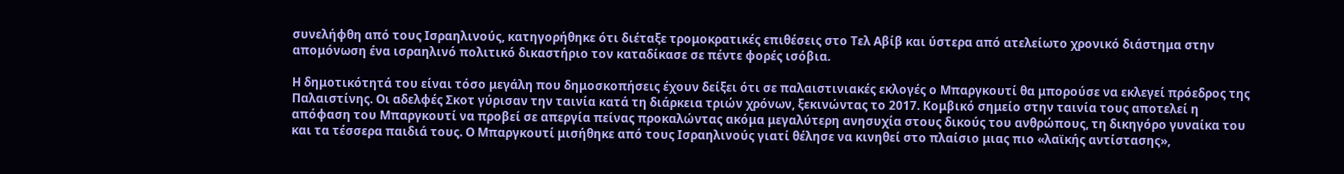συνελήφθη από τους Ισραηλινούς, κατηγορήθηκε ότι διέταξε τρομοκρατικές επιθέσεις στο Τελ Αβίβ και ύστερα από ατελείωτο χρονικό διάστημα στην απομόνωση ένα ισραηλινό πολιτικό δικαστήριο τον καταδίκασε σε πέντε φορές ισόβια.

Η δημοτικότητά του είναι τόσο μεγάλη που δημοσκοπήσεις έχουν δείξει ότι σε παλαιστινιακές εκλογές ο Μπαργκουτί θα μπορούσε να εκλεγεί πρόεδρος της Παλαιστίνης. Οι αδελφές Σκοτ γύρισαν την ταινία κατά τη διάρκεια τριών χρόνων, ξεκινώντας το 2017. Κομβικό σημείο στην ταινία τους αποτελεί η απόφαση του Μπαργκουτί να προβεί σε απεργία πείνας προκαλώντας ακόμα μεγαλύτερη ανησυχία στους δικούς του ανθρώπους, τη δικηγόρο γυναίκα του και τα τέσσερα παιδιά τους. Ο Μπαργκουτί μισήθηκε από τους Ισραηλινούς γιατί θέλησε να κινηθεί στο πλαίσιο μιας πιο «λαϊκής αντίστασης»,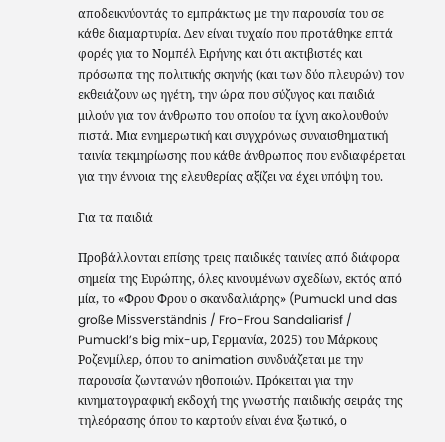αποδεικνύοντάς το εμπράκτως με την παρουσία του σε κάθε διαμαρτυρία. Δεν είναι τυχαίο που προτάθηκε επτά φορές για το Νομπέλ Ειρήνης και ότι ακτιβιστές και πρόσωπα της πολιτικής σκηνής (και των δύο πλευρών) τον εκθειάζουν ως ηγέτη, την ώρα που σύζυγος και παιδιά μιλούν για τον άνθρωπο του οποίου τα ίχνη ακολουθούν πιστά. Μια ενημερωτική και συγχρόνως συναισθηματική ταινία τεκμηρίωσης που κάθε άνθρωπος που ενδιαφέρεται για την έννοια της ελευθερίας αξίζει να έχει υπόψη του.

Για τα παιδιά

Προβάλλονται επίσης τρεις παιδικές ταινίες από διάφορα σημεία της Ευρώπης, όλες κινουμένων σχεδίων, εκτός από μία, το «Φρου Φρου ο σκανδαλιάρης» (Pumuckl und das große Missverständnis / Fro-Frou Sandaliarisf / Pumuckl’s big mix-up, Γερμανία, 2025) του Mάρκους Ροζενμίλερ, όπου το animation συνδυάζεται με την παρουσία ζωντανών ηθοποιών. Πρόκειται για την κινηματογραφική εκδοχή της γνωστής παιδικής σειράς της τηλεόρασης όπου το καρτούν είναι ένα ξωτικό, ο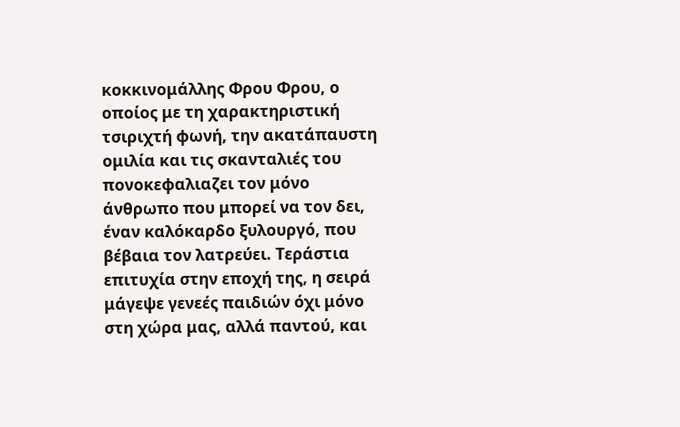κοκκινομάλλης Φρου Φρου, ο οποίος με τη χαρακτηριστική τσιριχτή φωνή, την ακατάπαυστη ομιλία και τις σκανταλιές του πονοκεφαλιαζει τον μόνο άνθρωπο που μπορεί να τον δει, έναν καλόκαρδο ξυλουργό, που βέβαια τον λατρεύει. Τεράστια επιτυχία στην εποχή της, η σειρά μάγεψε γενεές παιδιών όχι μόνο στη χώρα μας, αλλά παντού, και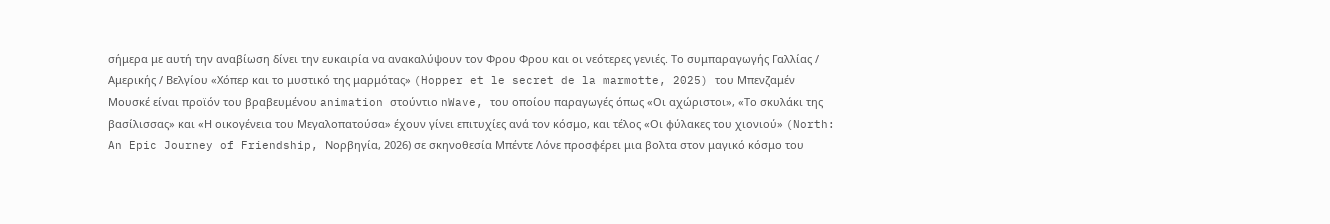σήμερα με αυτή την αναβίωση δίνει την ευκαιρία να ανακαλύψουν τον Φρου Φρου και οι νεότερες γενιές. Το συμπαραγωγής Γαλλίας / Αμερικής / Βελγίου «Χόπερ και το μυστικό της μαρμότας» (Hopper et le secret de la marmotte, 2025) του Μπενζαμέν Μουσκέ είναι προϊόν του βραβευμένου animation στούντιο nWave, του οποίου παραγωγές όπως «Οι αχώριστοι», «Το σκυλάκι της βασίλισσας» και «Η οικογένεια του Μεγαλοπατούσα» έχουν γίνει επιτυχίες ανά τον κόσμο, και τέλος «Οι φύλακες του χιονιού» (North: An Epic Journey of Friendship, Νορβηγία, 2026) σε σκηνοθεσία Μπέντε Λόνε προσφέρει μια βολτα στον μαγικό κόσμο του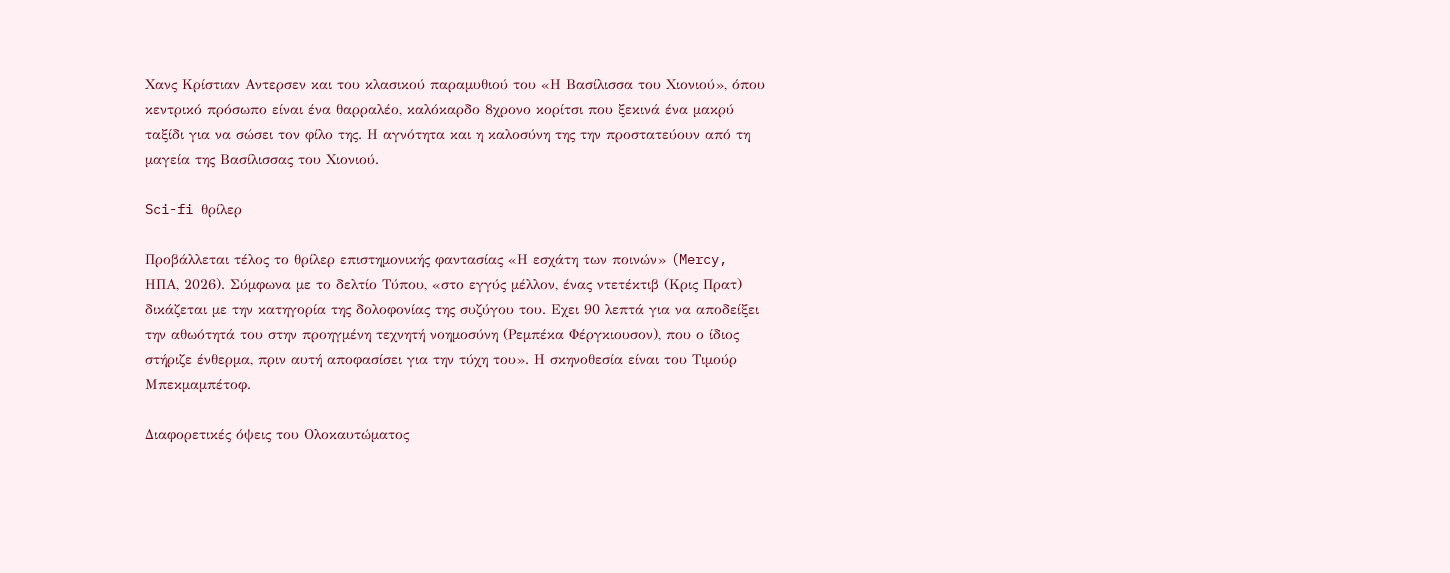Χανς Κρίστιαν Αντερσεν και του κλασικού παραμυθιού του «Η Βασίλισσα του Χιονιού», όπου κεντρικό πρόσωπο είναι ένα θαρραλέο, καλόκαρδο 8χρονο κορίτσι που ξεκινά ένα μακρύ ταξίδι για να σώσει τον φίλο της. Η αγνότητα και η καλοσύνη της την προστατεύουν από τη μαγεία της Βασίλισσας του Χιονιού.

Sci-fi θρίλερ

Προβάλλεται τέλος το θρίλερ επιστημονικής φαντασίας «Η εσχάτη των ποινών» (Mercy, ΗΠΑ, 2026). Σύμφωνα με το δελτίο Τύπου, «στο εγγύς μέλλον, ένας ντετέκτιβ (Κρις Πρατ) δικάζεται με την κατηγορία της δολοφονίας της συζύγου του. Εχει 90 λεπτά για να αποδείξει την αθωότητά του στην προηγμένη τεχνητή νοημοσύνη (Ρεμπέκα Φέργκιουσον), που ο ίδιος στήριζε ένθερμα, πριν αυτή αποφασίσει για την τύχη του». Η σκηνοθεσία είναι του Τιμούρ Μπεκμαμπέτοφ.

Διαφορετικές όψεις του Ολοκαυτώματος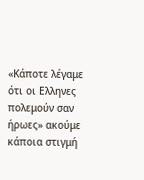«Κάποτε λέγαμε ότι οι Ελληνες πολεμούν σαν ήρωες» ακούμε κάποια στιγμή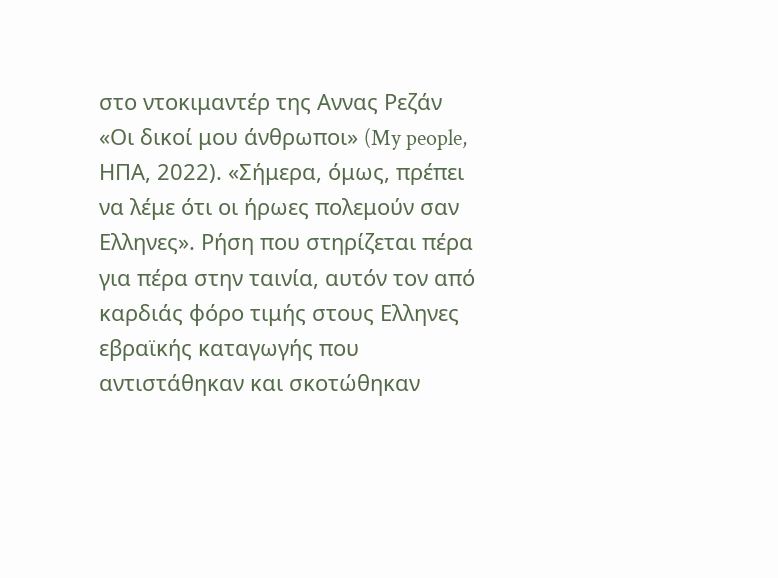στο ντοκιμαντέρ της Αννας Ρεζάν «Οι δικοί μου άνθρωποι» (My people, ΗΠΑ, 2022). «Σήμερα, όμως, πρέπει να λέμε ότι οι ήρωες πολεμούν σαν Ελληνες». Ρήση που στηρίζεται πέρα για πέρα στην ταινία, αυτόν τον από καρδιάς φόρο τιμής στους Ελληνες εβραϊκής καταγωγής που αντιστάθηκαν και σκοτώθηκαν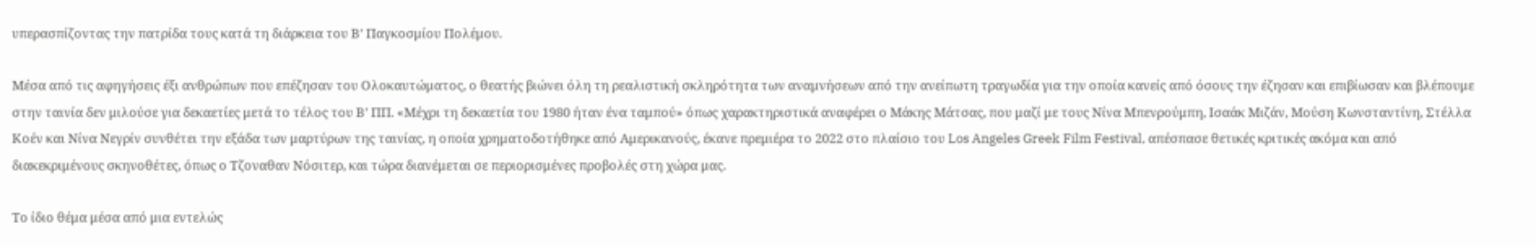υπερασπίζοντας την πατρίδα τους κατά τη διάρκεια του Β’ Παγκοσμίου Πολέμου.

Mέσα από τις αφηγήσεις έξι ανθρώπων που επέζησαν του Ολοκαυτώματος, ο θεατής βιώνει όλη τη ρεαλιστική σκληρότητα των αναμνήσεων από την ανείπωτη τραγωδία για την οποία κανείς από όσους την έζησαν και επιβίωσαν και βλέπουμε στην ταινία δεν μιλούσε για δεκαετίες μετά το τέλος του Β’ ΠΠ. «Μέχρι τη δεκαετία του 1980 ήταν ένα ταμπού» όπως χαρακτηριστικά αναφέρει ο Μάκης Μάτσας, που μαζί με τους Νίνα Μπενρούμπη, Ισαάκ Μιζάν, Μούση Κωνσταντίνη, Στέλλα Κοέν και Νίνα Νεγρίν συνθέτει την εξάδα των μαρτύρων της ταινίας, η οποία χρηματοδοτήθηκε από Αμερικανούς, έκανε πρεμιέρα το 2022 στο πλαίσιο του Los Angeles Greek Film Festival, απέσπασε θετικές κριτικές ακόμα και από διακεκριμένους σκηνοθέτες, όπως ο Τζοναθαν Νόσιτερ, και τώρα διανέμεται σε περιορισμένες προβολές στη χώρα μας.

Το ίδιο θέμα μέσα από μια εντελώς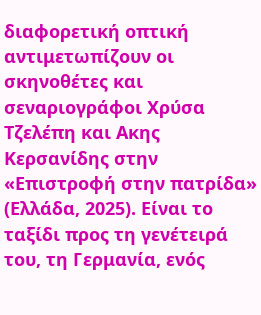διαφορετική οπτική αντιμετωπίζουν οι σκηνοθέτες και σεναριογράφοι Χρύσα Τζελέπη και Ακης Κερσανίδης στην «Επιστροφή στην πατρίδα» (Ελλάδα, 2025). Είναι το ταξίδι προς τη γενέτειρά του, τη Γερμανία, ενός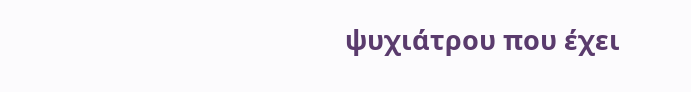ψυχιάτρου που έχει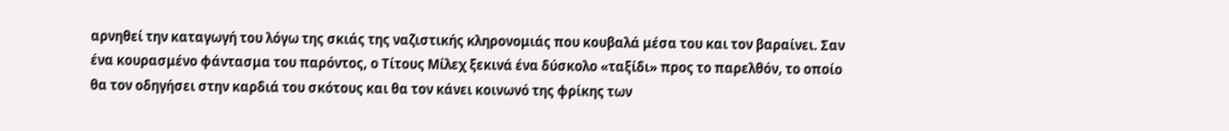αρνηθεί την καταγωγή του λόγω της σκιάς της ναζιστικής κληρονομιάς που κουβαλά μέσα του και τον βαραίνει. Σαν ένα κουρασμένο φάντασμα του παρόντος, ο Τίτους Μίλεχ ξεκινά ένα δύσκολο «ταξίδι» προς το παρελθόν, το οποίο θα τον οδηγήσει στην καρδιά του σκότους και θα τον κάνει κοινωνό της φρίκης των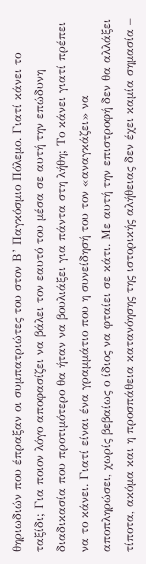θηριωδιών που έπραξαν οι συμπατριώτες του στον Β’ Παγκόσμιο Πόλεμο. Γιατί κάνει το ταξίδι; Για ποιον λόγο αποφασίζει να βάλει τον εαυτό του μέσα σε αυτή την επώδυνη διαδικασία που προτιμότερο θα ήταν να βουλιάξει για πάντα στη λήθη; Το κάνει γιατί πρέπει να το κάνει. Γιατί είναι ένα γραμμάτιο που η συνείδησή του τον «αναγκάζει» να αποπληρώσει, χωρίς βεβαίως ο ίδιος να φταίει σε κάτι. Με αυτή την επιστροφή δεν θα αλλάξει τίποτα, ακόμα και η προσπάθεια κατανόησης της ιστορικής αλήθειας δεν έχει καμία σημασία –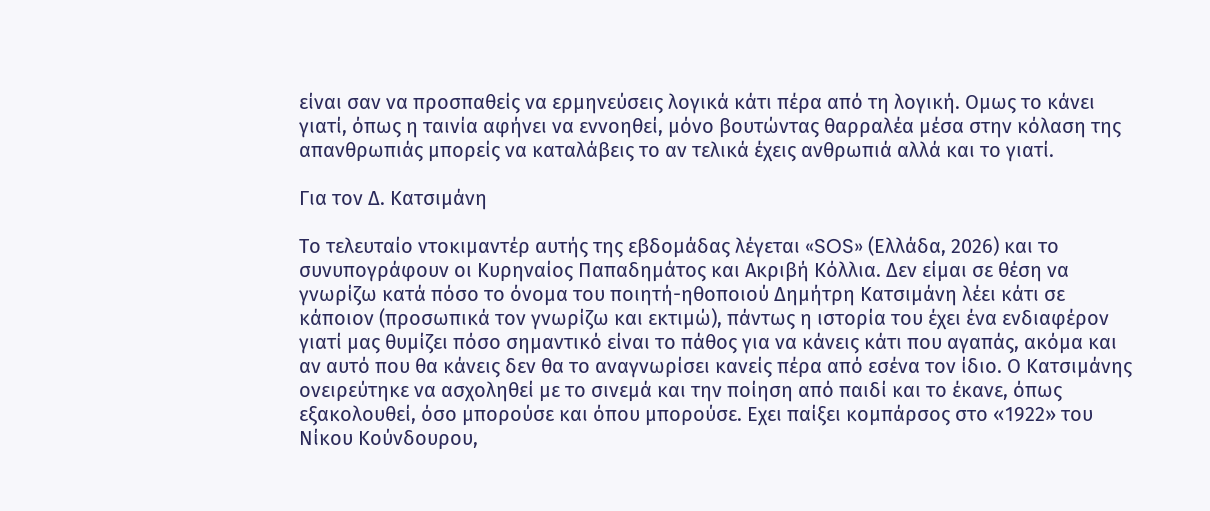είναι σαν να προσπαθείς να ερμηνεύσεις λογικά κάτι πέρα από τη λογική. Ομως το κάνει γιατί, όπως η ταινία αφήνει να εννοηθεί, μόνο βουτώντας θαρραλέα μέσα στην κόλαση της απανθρωπιάς μπορείς να καταλάβεις το αν τελικά έχεις ανθρωπιά αλλά και το γιατί.

Για τον Δ. Κατσιμάνη

Το τελευταίο ντοκιμαντέρ αυτής της εβδομάδας λέγεται «SOS» (Ελλάδα, 2026) και το συνυπογράφουν οι Κυρηναίος Παπαδημάτος και Ακριβή Κόλλια. Δεν είμαι σε θέση να γνωρίζω κατά πόσο το όνομα του ποιητή-ηθοποιού Δημήτρη Κατσιμάνη λέει κάτι σε κάποιον (προσωπικά τον γνωρίζω και εκτιμώ), πάντως η ιστορία του έχει ένα ενδιαφέρον γιατί μας θυμίζει πόσο σημαντικό είναι το πάθος για να κάνεις κάτι που αγαπάς, ακόμα και αν αυτό που θα κάνεις δεν θα το αναγνωρίσει κανείς πέρα από εσένα τον ίδιο. Ο Κατσιμάνης ονειρεύτηκε να ασχοληθεί με το σινεμά και την ποίηση από παιδί και το έκανε, όπως εξακολουθεί, όσο μπορούσε και όπου μπορούσε. Εχει παίξει κομπάρσος στο «1922» του Νίκου Κούνδουρου,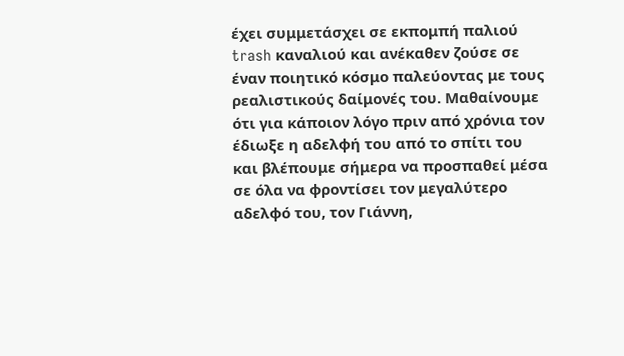έχει συμμετάσχει σε εκπομπή παλιού trash καναλιού και ανέκαθεν ζούσε σε έναν ποιητικό κόσμο παλεύοντας με τους ρεαλιστικούς δαίμονές του. Μαθαίνουμε ότι για κάποιον λόγο πριν από χρόνια τον έδιωξε η αδελφή του από το σπίτι του και βλέπουμε σήμερα να προσπαθεί μέσα σε όλα να φροντίσει τον μεγαλύτερο αδελφό του, τον Γιάννη,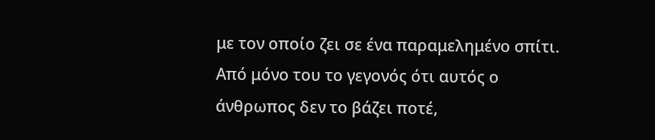με τον οποίο ζει σε ένα παραμελημένο σπίτι. Από μόνο του το γεγονός ότι αυτός ο άνθρωπος δεν το βάζει ποτέ,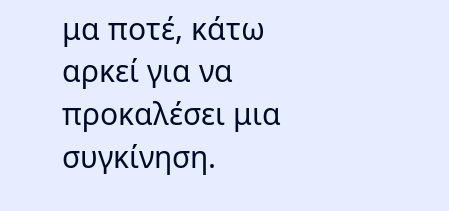μα ποτέ, κάτω αρκεί για να προκαλέσει μια συγκίνηση.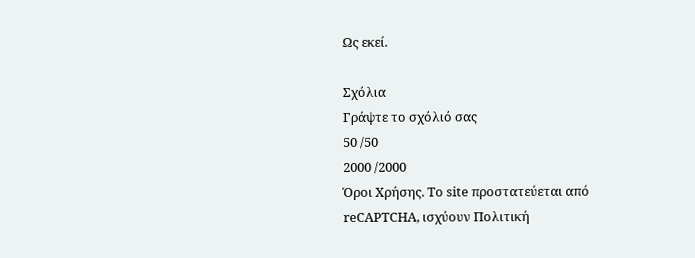Ως εκεί.

Σχόλια
Γράψτε το σχόλιό σας
50 /50
2000 /2000
Όροι Χρήσης. Το site προστατεύεται από reCAPTCHA, ισχύουν Πολιτική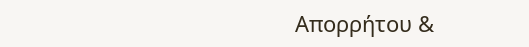Απορρήτου &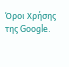Όροι Χρήσης της Google.